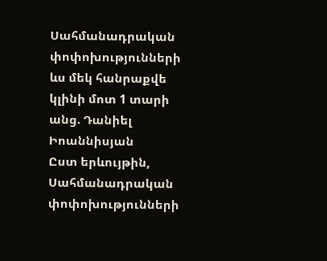Սահմանադրական փոփոխությունների ևս մեկ հանրաքվե կլինի մոտ 1 տարի անց. Դանիել Իոաննիսյան
Ըստ երևույթին, Սահմանադրական փոփոխությունների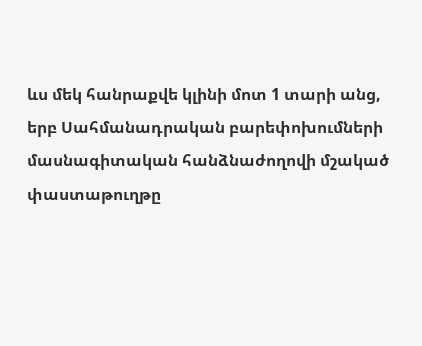ևս մեկ հանրաքվե կլինի մոտ 1 տարի անց, երբ Սահմանադրական բարեփոխումների մասնագիտական հանձնաժողովի մշակած փաստաթուղթը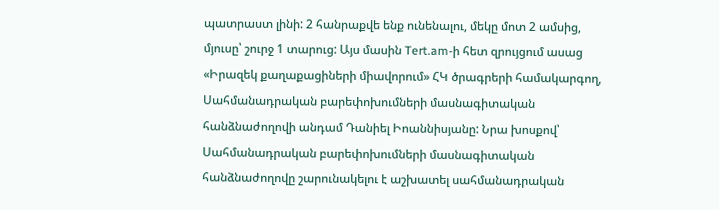պատրաստ լինի: 2 հանրաքվե ենք ունենալու, մեկը մոտ 2 ամսից, մյուսը՝ շուրջ 1 տարուց: Այս մասին Tert.am-ի հետ զրույցում ասաց «Իրազեկ քաղաքացիների միավորում» ՀԿ ծրագրերի համակարգող, Սահմանադրական բարեփոխումների մասնագիտական հանձնաժողովի անդամ Դանիել Իոաննիսյանը: Նրա խոսքով՝ Սահմանադրական բարեփոխումների մասնագիտական հանձնաժողովը շարունակելու է աշխատել սահմանադրական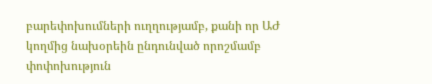բարեփոխումների ուղղությամբ, քանի որ ԱԺ կողմից նախօրեին ընդունված որոշմամբ փոփոխություն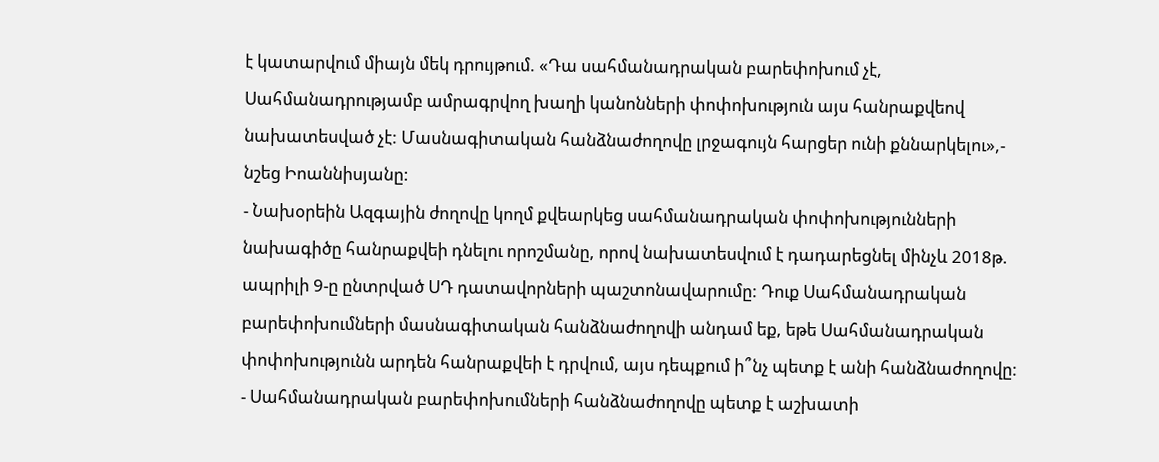է կատարվում միայն մեկ դրույթում. «Դա սահմանադրական բարեփոխում չէ, Սահմանադրությամբ ամրագրվող խաղի կանոնների փոփոխություն այս հանրաքվեով նախատեսված չէ: Մասնագիտական հանձնաժողովը լրջագույն հարցեր ունի քննարկելու»,- նշեց Իոաննիսյանը:
- Նախօրեին Ազգային ժողովը կողմ քվեարկեց սահմանադրական փոփոխությունների նախագիծը հանրաքվեի դնելու որոշմանը, որով նախատեսվում է դադարեցնել մինչև 2018թ. ապրիլի 9-ը ընտրված ՍԴ դատավորների պաշտոնավարումը: Դուք Սահմանադրական բարեփոխումների մասնագիտական հանձնաժողովի անդամ եք, եթե Սահմանադրական փոփոխությունն արդեն հանրաքվեի է դրվում, այս դեպքում ի՞նչ պետք է անի հանձնաժողովը:
- Սահմանադրական բարեփոխումների հանձնաժողովը պետք է աշխատի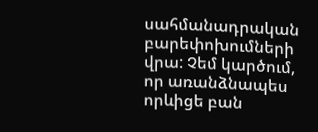սահմանադրական բարեփոխումների վրա: Չեմ կարծում, որ առանձնապես որևիցե բան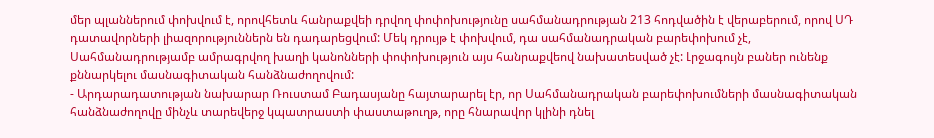մեր պլաններում փոխվում է, որովհետև հանրաքվեի դրվող փոփոխությունը սահմանադրության 213 հոդվածին է վերաբերում, որով ՍԴ դատավորների լիազորություններն են դադարեցվում: Մեկ դրույթ է փոխվում, դա սահմանադրական բարեփոխում չէ, Սահմանադրությամբ ամրագրվող խաղի կանոնների փոփոխություն այս հանրաքվեով նախատեսված չէ: Լրջագույն բաներ ունենք քննարկելու մասնագիտական հանձնաժողովում:
- Արդարադատության նախարար Ռուստամ Բադասյանը հայտարարել էր, որ Սահմանադրական բարեփոխումների մասնագիտական հանձնաժողովը մինչև տարեվերջ կպատրաստի փաստաթուղթ, որը հնարավոր կլինի դնել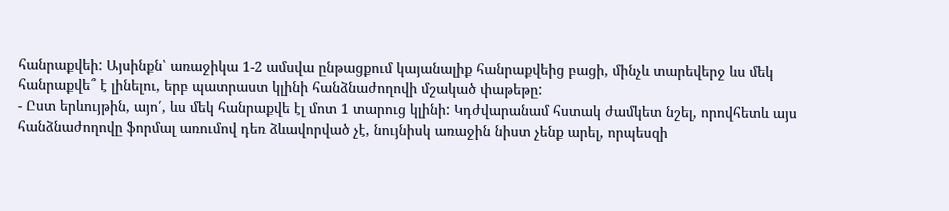հանրաքվեի: Այսինքն՝ առաջիկա 1-2 ամսվա ընթացքում կայանալիք հանրաքվեից բացի, մինչև տարեվերջ ևս մեկ հանրաքվե՞ է լինելու, երբ պատրաստ կլինի հանձնաժողովի մշակած փաթեթը:
- Ըստ երևույթին, այո՛, ևս մեկ հանրաքվե էլ մոտ 1 տարուց կլինի: Կդժվարանամ հստակ ժամկետ նշել, որովհետև այս հանձնաժողովը ֆորմալ առումով դեռ ձևավորված չէ, նույնիսկ առաջին նիստ չենք արել, որպեսզի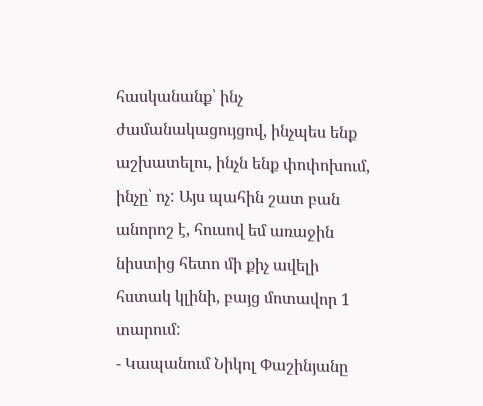հասկանանք՝ ինչ ժամանակացույցով, ինչպես ենք աշխատելու, ինչն ենք փոփոխում, ինչը՝ ոչ: Այս պահին շատ բան անորոշ է, հուսով եմ առաջին նիստից հետո մի քիչ ավելի հստակ կլինի, բայց մոտավոր 1 տարում:
- Կապանում Նիկոլ Փաշինյանը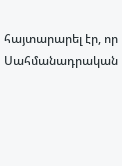հայտարարել էր, որ Սահմանադրական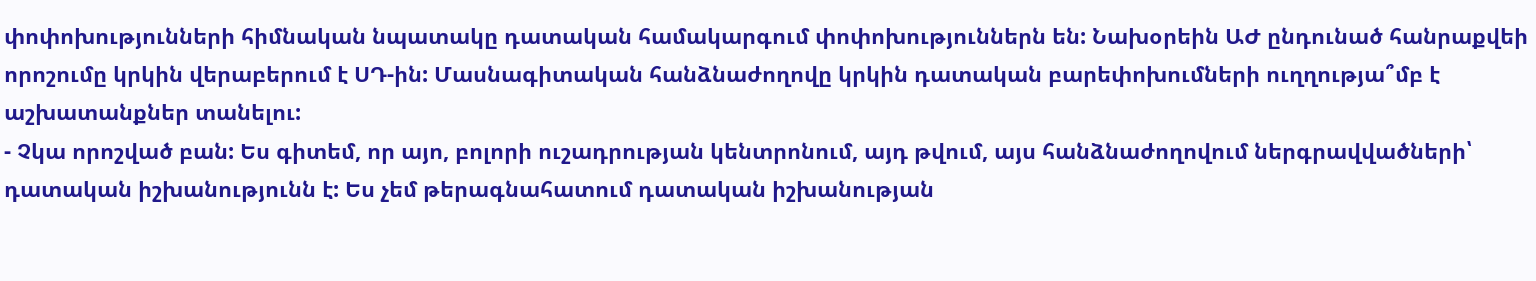փոփոխությունների հիմնական նպատակը դատական համակարգում փոփոխություններն են: Նախօրեին ԱԺ ընդունած հանրաքվեի որոշումը կրկին վերաբերում է ՍԴ-ին: Մասնագիտական հանձնաժողովը կրկին դատական բարեփոխումների ուղղությա՞մբ է աշխատանքներ տանելու:
- Չկա որոշված բան: Ես գիտեմ, որ այո, բոլորի ուշադրության կենտրոնում, այդ թվում, այս հանձնաժողովում ներգրավվածների՝ դատական իշխանությունն է: Ես չեմ թերագնահատում դատական իշխանության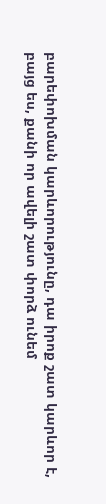բարեփոխման կարևորությունը, դա իրոք շատ կարևոր է, բայց ես, քանի որ ավելի շատ փորձ ունեմ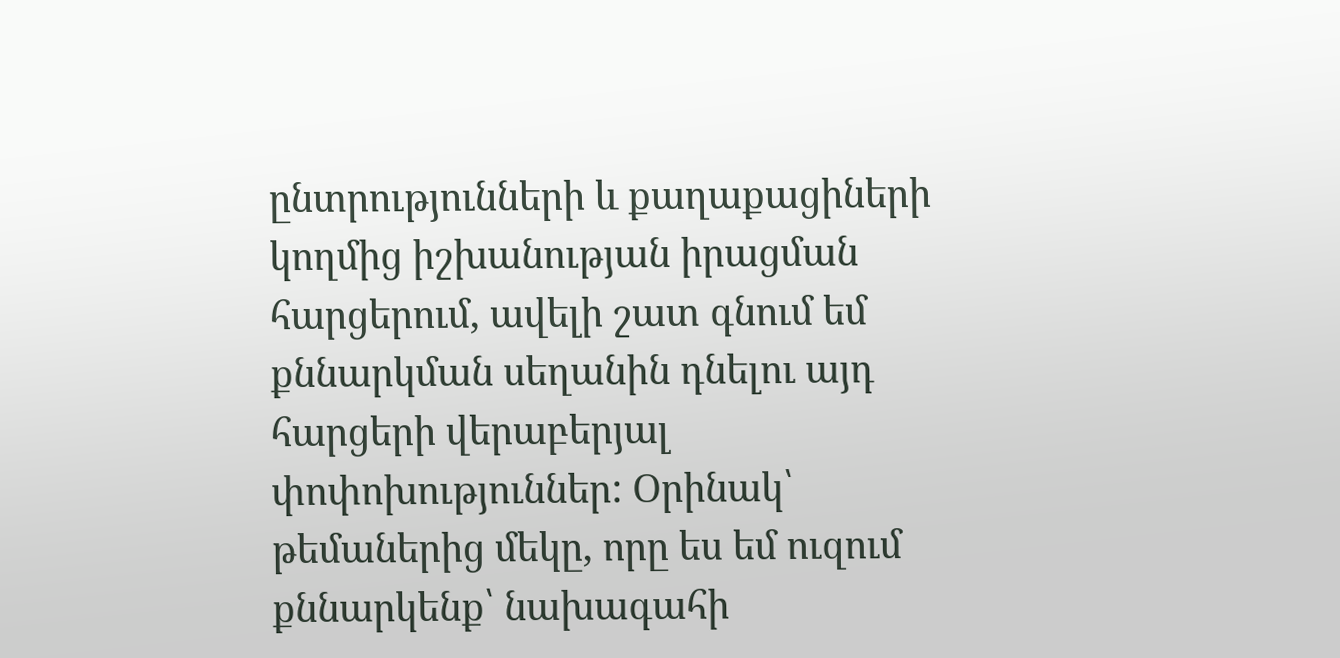ընտրությունների և քաղաքացիների կողմից իշխանության իրացման հարցերում, ավելի շատ գնում եմ քննարկման սեղանին դնելու այդ հարցերի վերաբերյալ փոփոխություններ: Օրինակ՝ թեմաներից մեկը, որը ես եմ ուզում քննարկենք՝ նախագահի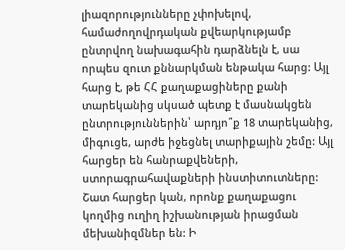լիազորությունները չփոխելով, համաժողովրդական քվեարկությամբ ընտրվող նախագահին դարձնելն է, սա որպես զուտ քննարկման ենթակա հարց: Այլ հարց է, թե ՀՀ քաղաքացիները քանի տարեկանից սկսած պետք է մասնակցեն ընտրություններին՝ արդյո՞ք 18 տարեկանից, միգուցե, արժե իջեցնել տարիքային շեմը: Այլ հարցեր են հանրաքվեների, ստորագրահավաքների ինստիտուտները: Շատ հարցեր կան, որոնք քաղաքացու կողմից ուղիղ իշխանության իրացման մեխանիզմներ են: Ի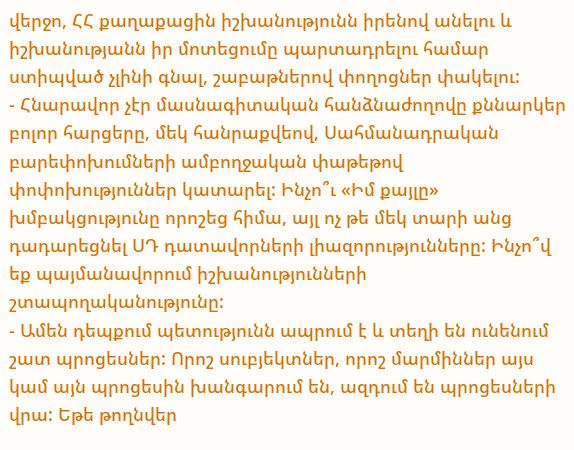վերջո, ՀՀ քաղաքացին իշխանությունն իրենով անելու և իշխանությանն իր մոտեցումը պարտադրելու համար ստիպված չլինի գնալ, շաբաթներով փողոցներ փակելու:
- Հնարավոր չէր մասնագիտական հանձնաժողովը քննարկեր բոլոր հարցերը, մեկ հանրաքվեով, Սահմանադրական բարեփոխումների ամբողջական փաթեթով փոփոխություններ կատարել: Ինչո՞ւ «Իմ քայլը» խմբակցությունը որոշեց հիմա, այլ ոչ թե մեկ տարի անց դադարեցնել ՍԴ դատավորների լիազորությունները: Ինչո՞վ եք պայմանավորում իշխանությունների շտապողականությունը:
- Ամեն դեպքում պետությունն ապրում է և տեղի են ունենում շատ պրոցեսներ: Որոշ սուբյեկտներ, որոշ մարմիններ այս կամ այն պրոցեսին խանգարում են, ազդում են պրոցեսների վրա: Եթե թողնվեր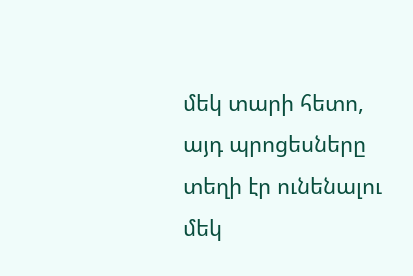մեկ տարի հետո, այդ պրոցեսները տեղի էր ունենալու մեկ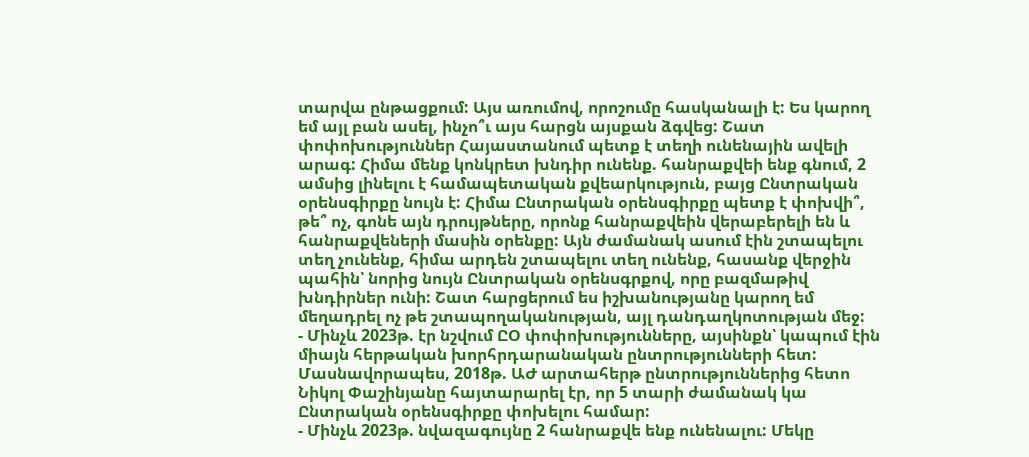տարվա ընթացքում: Այս առումով, որոշումը հասկանալի է: Ես կարող եմ այլ բան ասել, ինչո՞ւ այս հարցն այսքան ձգվեց: Շատ փոփոխություններ Հայաստանում պետք է տեղի ունենային ավելի արագ: Հիմա մենք կոնկրետ խնդիր ունենք. հանրաքվեի ենք գնում, 2 ամսից լինելու է համապետական քվեարկություն, բայց Ընտրական օրենսգիրքը նույն է: Հիմա Ընտրական օրենսգիրքը պետք է փոխվի՞, թե՞ ոչ, գոնե այն դրույթները, որոնք հանրաքվեին վերաբերելի են և հանրաքվեների մասին օրենքը: Այն ժամանակ ասում էին շտապելու տեղ չունենք, հիմա արդեն շտապելու տեղ ունենք, հասանք վերջին պահին՝ նորից նույն Ընտրական օրենսգրքով, որը բազմաթիվ խնդիրներ ունի: Շատ հարցերում ես իշխանությանը կարող եմ մեղադրել ոչ թե շտապողականության, այլ դանդաղկոտության մեջ:
- Մինչև 2023թ. էր նշվում ԸՕ փոփոխությունները, այսինքն՝ կապում էին միայն հերթական խորհրդարանական ընտրությունների հետ: Մասնավորապես, 2018թ. ԱԺ արտահերթ ընտրություններից հետո Նիկոլ Փաշինյանը հայտարարել էր, որ 5 տարի ժամանակ կա Ընտրական օրենսգիրքը փոխելու համար:
- Մինչև 2023թ. նվազագույնը 2 հանրաքվե ենք ունենալու: Մեկը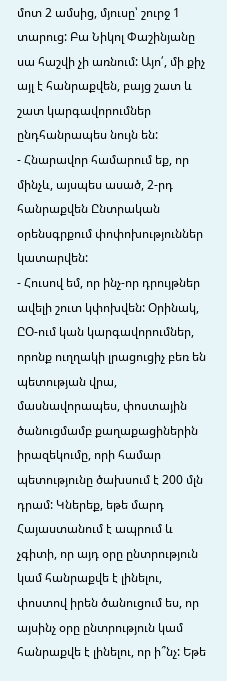մոտ 2 ամսից, մյուսը՝ շուրջ 1 տարուց: Բա Նիկոլ Փաշինյանը սա հաշվի չի առնում: Այո՛, մի քիչ այլ է հանրաքվեն, բայց շատ և շատ կարգավորումներ ընդհանրապես նույն են:
- Հնարավոր համարում եք, որ մինչև, այսպես ասած, 2-րդ հանրաքվեն Ընտրական օրենսգրքում փոփոխություններ կատարվեն:
- Հուսով եմ, որ ինչ-որ դրույթներ ավելի շուտ կփոխվեն: Օրինակ, ԸՕ-ում կան կարգավորումներ, որոնք ուղղակի լրացուցիչ բեռ են պետության վրա, մասնավորապես, փոստային ծանուցմամբ քաղաքացիներին իրազեկումը, որի համար պետությունը ծախսում է 200 մլն դրամ: Կներեք, եթե մարդ Հայաստանում է ապրում և չգիտի, որ այդ օրը ընտրություն կամ հանրաքվե է լինելու, փոստով իրեն ծանուցում ես, որ այսինչ օրը ընտրություն կամ հանրաքվե է լինելու, որ ի՞նչ: Եթե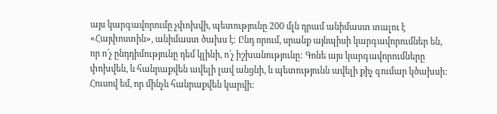այս կարգավորումը չփոխվի, պետությունը 200 մլն դրամ անիմաստ տալու է «Հայփոստին», անիմաստ ծախս է: Ընդ որում, սրանք այնպիսի կարգավորումներ են, որ ո՛չ ընդդիմությունը դեմ կլինի, ո՛չ իշխանությունը: Գոնե այս կարգավորումները փոխվեն, և հանրաքվեն ավելի լավ անցնի, և պետությունն ավելի քիչ գումար կծախսի: Հուսով եմ, որ մինչև հանրաքվեն կարվի: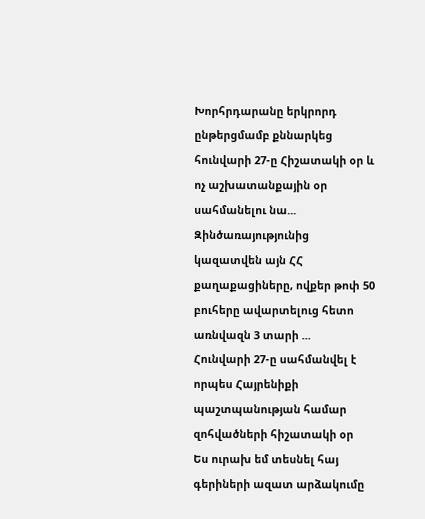Խորհրդարանը երկրորդ ընթերցմամբ քննարկեց հունվարի 27-ը Հիշատակի օր և ոչ աշխատանքային օր սահմանելու նա...
Զինծառայությունից կազատվեն այն ՀՀ քաղաքացիները, ովքեր թոփ 50 բուհերը ավարտելուց հետո առնվազն 3 տարի ...
Հունվարի 27-ը սահմանվել է որպես Հայրենիքի պաշտպանության համար զոհվածների հիշատակի օր
Ես ուրախ եմ տեսնել հայ գերիների ազատ արձակումը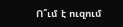Ո՞ւմ է ուզում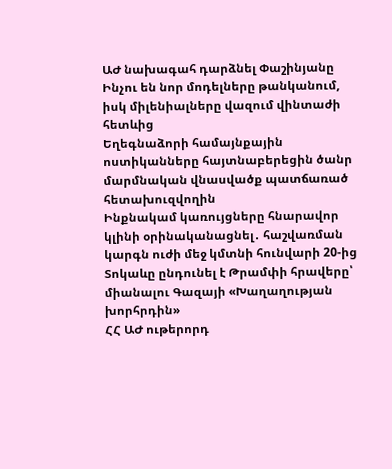ԱԺ նախագահ դարձնել Փաշինյանը
Ինչու են նոր մոդելները թանկանում, իսկ միլենիալները վազում վինտաժի հետևից
Եղեգնաձորի համայնքային ոստիկանները հայտնաբերեցին ծանր մարմնական վնասվածք պատճառած հետախուզվողին
Ինքնակամ կառույցները հնարավոր կլինի օրինականացնել․ հաշվառման կարգն ուժի մեջ կմտնի հունվարի 20-ից
Տոկաևը ընդունել է Թրամփի հրավերը՝ միանալու Գազայի «Խաղաղության խորհրդին»
ՀՀ ԱԺ ութերորդ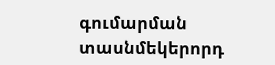գումարման տասնմեկերորդ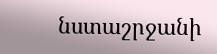նստաշրջանի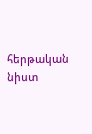հերթական նիստ